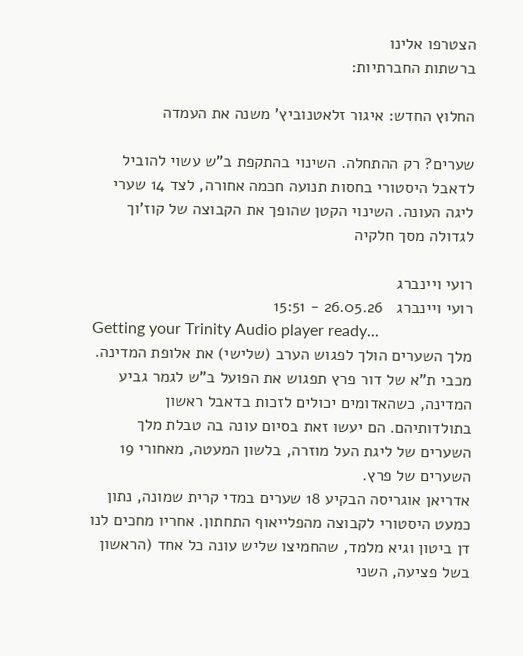הצטרפו אלינו
ברשתות החברתיות:

החלוץ החדש: איגור זלאטנוביץ' משנה את העמדה

שערים? רק ההתחלה. השינוי בהתקפת ב"ש עשוי להוביל לדאבל היסטורי בחסות תנועה חכמה אחורה, לצד 14 שערי ליגה העונה. השינוי הקטן שהופך את הקבוצה של קוז'וך לגדולה מסך חלקיה

רועי ויינברג
רועי ויינברג   26.05.26 - 15:51
Getting your Trinity Audio player ready...
מלך השערים הולך לפגוש הערב (שלישי) את אלופת המדינה. מכבי ת"א של דור פרץ תפגוש את הפועל ב"ש לגמר גביע המדינה, כשהאדומים יכולים לזכות בדאבל ראשון בתולדותיהם. הם יעשו זאת בסיום עונה בה טבלת מלך השערים של ליגת העל מוזרה, בלשון המעטה, מאחורי 19 השערים של פרץ.
אדריאן אוגריסה הבקיע 18 שערים במדי קרית שמונה, נתון כמעט היסטורי לקבוצה מהפלייאוף התחתון. אחריו מחכים לנו דן ביטון וגיא מלמד, שהחמיצו שליש עונה כל אחד (הראשון בשל פציעה, השני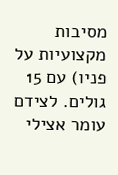מסיבות מקצועיות על פניו) עם 15 גולים. לצידם עומר אצילי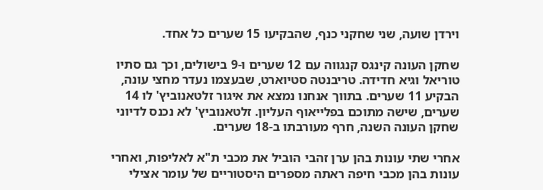וירדן שועה, שני שחקני כנף, שהבקיעו 15 שערים כל אחד.

שחקן העונה קינגס קנגווה עם 12 שערים ו-9 בישולים, וכך גם סתיו טוריאל וגיא חדידה. טריבנטה סטיוארט, שבעצמו נעדר מחצי עונה, הבקיע 11 שערים. בתווך אנחנו נמצא את איגור זלטאנוביץ' לו 14 שערים, שישה מתוכם בפלייאוף העליון. זלטאנוביץ' לא נכנס לדיוני שחקן העונה השנה, חרף מעורבתו ב-18 שערים.

אחרי שתי עונות בהן ערן זהבי הוביל את מכבי ת"א לאליפות, ואחרי עונות בהן מכבי חיפה ראתה מספרים היסטוריים של עומר אצילי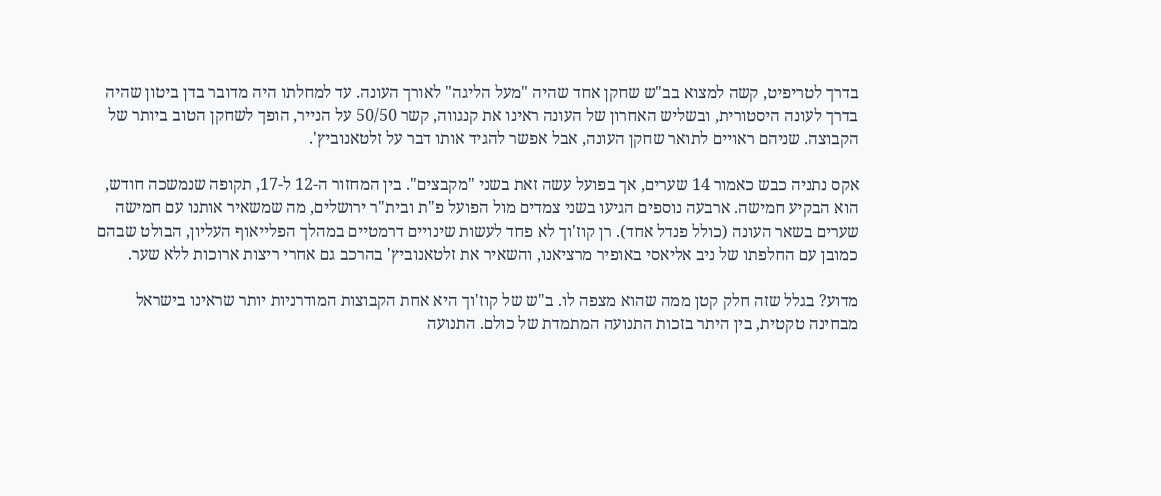בדרך לטריפיט, קשה למצוא בב"ש שחקן אחד שהיה "מעל הליגה" לאורך העונה. עד למחלתו היה מדובר בדן ביטון שהיה בדרך לעונה היסטורית, ובשליש האחרון של העונה ראינו את קנגווה, קשר 50/50 על הנייר, הופך לשחקן הטוב ביותר של הקבוצה. שניהם ראויים לתואר שחקן העונה, אבל אפשר להגיד אותו דבר על זלטאנוביץ'.

אקס נתניה כבש כאמור 14 שערים, אך בפועל עשה זאת בשני "מקבצים". בין המחזור ה-12 ל-17, תקופה שנמשכה חודש, הוא הבקיע חמישה. ארבעה נוספים הגיעו בשני צמדים מול הפועל פ"ת ובית"ר ירושלים, מה שמשאיר אותנו עם חמישה שערים בשאר העונה (כולל פנדל אחד). רן קוז'וך לא פחד לעשות שינויים דרמטיים במהלך הפלייאוף העליון, הבולט שבהם כמובן עם החלפתו של ניב אליאסי באופיר מרציאנו, והשאיר את זלטאנוביץ' בהרכב גם אחרי ריצות ארוכות ללא שער.

מדוע? בגלל שזה חלק קטן ממה שהוא מצפה לו. ב"ש של קוז'וך היא אחת הקבוצות המודרניות יותר שראינו בישראל מבחינה טקטית, בין היתר בזכות התנועה המתמדת של כולם. התנועה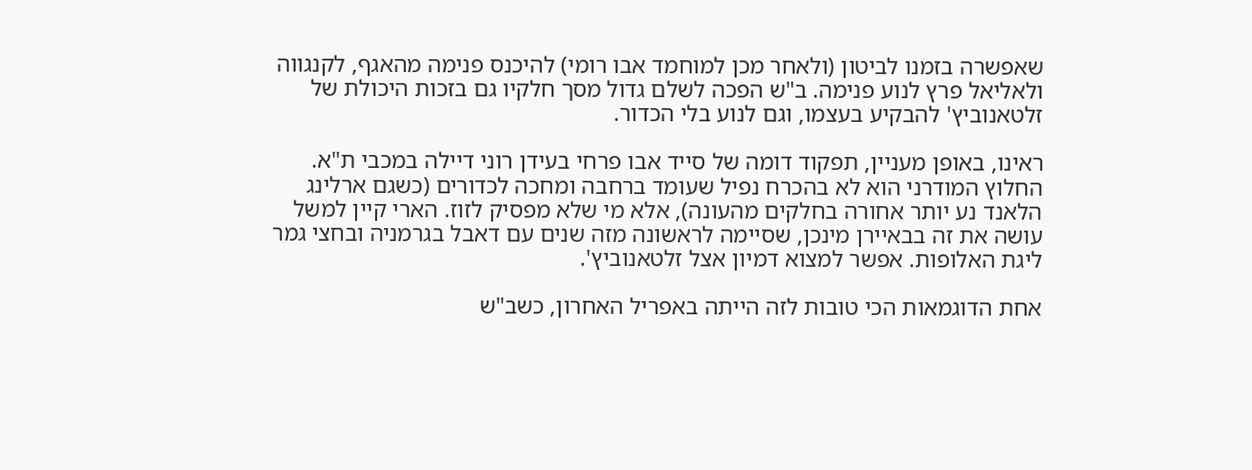שאפשרה בזמנו לביטון (ולאחר מכן למוחמד אבו רומי) להיכנס פנימה מהאגף, לקנגווה ולאליאל פרץ לנוע פנימה. ב"ש הפכה לשלם גדול מסך חלקיו גם בזכות היכולת של זלטאנוביץ' להבקיע בעצמו, וגם לנוע בלי הכדור.

ראינו, באופן מעניין, תפקוד דומה של סייד אבו פרחי בעידן רוני דיילה במכבי ת"א. החלוץ המודרני הוא לא בהכרח נפיל שעומד ברחבה ומחכה לכדורים (כשגם ארלינג הלאנד נע יותר אחורה בחלקים מהעונה), אלא מי שלא מפסיק לזוז. הארי קיין למשל עושה את זה בבאיירן מינכן, שסיימה לראשונה מזה שנים עם דאבל בגרמניה ובחצי גמר ליגת האלופות. אפשר למצוא דמיון אצל זלטאנוביץ'.

אחת הדוגמאות הכי טובות לזה הייתה באפריל האחרון, כשב"ש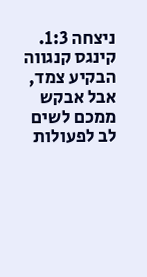ניצחה 1:3. קינגס קנגווה הבקיע צמד, אבל אבקש ממכם לשים לב לפעולות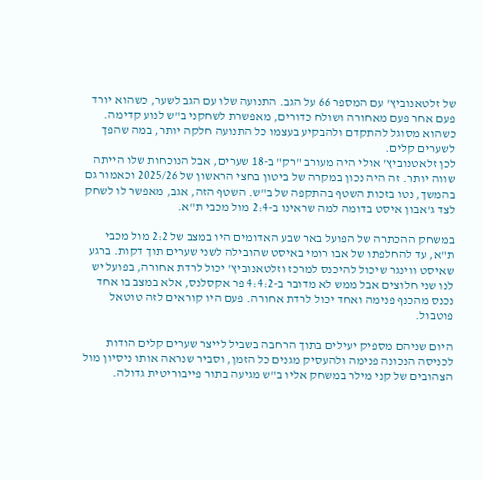של זלטאנוביץ' עם המספר 66 על הגב. התנועה שלו עם הגב לשער, כשהוא יורד פעם אחר פעם מאחורה ושולח כדורים, מאפשרת לשחקני ב"ש לנוע קדימה. כשהוא מסוגל להתקדם ולהבקיע בעצמו כל התנועה חלקה יותר, במה שהפך לשערים קלים.
לכן זלאטנוביץ' אולי היה מעורב "רק" ב-18 שערים, אבל הנוכחות שלו הייתה שווה יותר. זה היה נכון במקרה של ביטון בחצי הראשון של 2025/26 וכאמור גם בהמשך, נטו בזכות השטף בהתקפה של ב"ש. השטף הזה, אגב, מאפשר לו לשחק לצד ג'אבון איסט בדומה למה שראינו ב-2:4 מול מכבי ת"א.

במשחק ההכתרה של הפועל באר שבע האדומים היו במצב של 2:2 מול מכבי ת"א, עד להחלפתו של אבו רומי באיסט שהובילה לשני שערים תוך דקות. ברגע שאיסט ווינגר שיכול להיכנס למרכז וזלטאנוביץ' יכול לרדת אחורה, בפועל יש לנו שני חלוצים אבל ממש לא מדובר ב-4:4:2 פר אקסלנס, אלא במצב בו אחד נכנס מהכנף פנימה ואחד יכול לרדת אחורה. פעם היו קוראים לזה טוטאל פוטבול.

היום שניהם מספיק יעילים בתוך הרחבה בשביל לייצר שערים קלים הודות לכניסה הנכונה פנימה ולהעסיק מגנים כל הזמן, וסביר שנראה אותו ניסיון מול הצהובים של קני מילר במשחק אליו ב"ש מגיעה בתור פייבוריטית גדולה.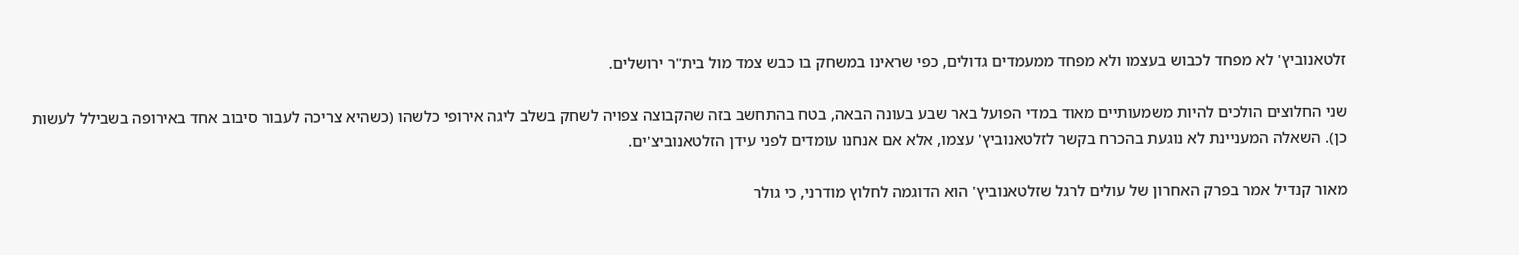זלטאנוביץ' לא מפחד לכבוש בעצמו ולא מפחד ממעמדים גדולים, כפי שראינו במשחק בו כבש צמד מול בית"ר ירושלים.

שני החלוצים הולכים להיות משמעותיים מאוד במדי הפועל באר שבע בעונה הבאה, בטח בהתחשב בזה שהקבוצה צפויה לשחק בשלב ליגה אירופי כלשהו (כשהיא צריכה לעבור סיבוב אחד באירופה בשבילל לעשות כן). השאלה המעניינת לא נוגעת בהכרח בקשר לזלטאנוביץ' עצמו, אלא אם אנחנו עומדים לפני עידן הזלטאנוביצ'ים.

מאור קנדיל אמר בפרק האחרון של עולים לרגל שזלטאנוביץ' הוא הדוגמה לחלוץ מודרני, כי גולר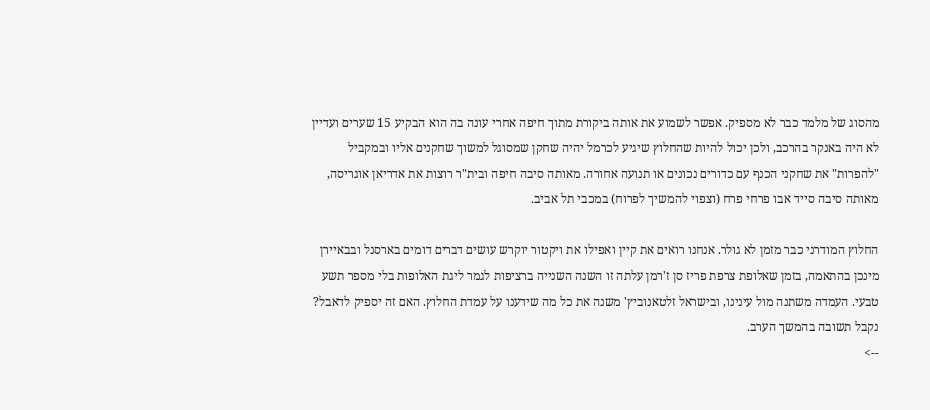מהסוג של מלמד כבר לא מספיק. אפשר לשמוע את אותה ביקורת מתוך חיפה אחרי עונה בה הוא הבקיע 15 שערים ועדיין לא היה באנקר בהרכב, ולכן יכול להיות שהחלוץ שיגיע לכרמל יהיה שחקן שמסוגל למשוך שחקנים אליו ובמקביל "להפרות" את שחקני הכנף עם כדורים נכונים או תנועה אחורה. מאותה סיבה חיפה ובית"ר רוצות את אדריאן אוגריסה, מאותה סיבה סייד אבו פרחי פרח (וצפוי להמשיך לפרוח) במכבי תל אביב.

החלוץ המודרני כבר מזמן לא גולר. אנחנו רואים את קיין ואפילו את ויקטור יוקרש עושים דברים דומים בארסנל ובבאיירן מינכן בהתאמה, בזמן שאלופת צרפת פריז סן ז'רמן עלתה זו השנה השנייה ברציפות לגמר ליגת האלופות בלי מספר תשע טבעי. העמדה משתנה מול עינינו, ובישראל זלטאנוביץ' משנה את כל מה שידענו על עמדת החלוץ. האם זה יספיק לדאבל? נקבל תשובה בהמשך הערב.
-->